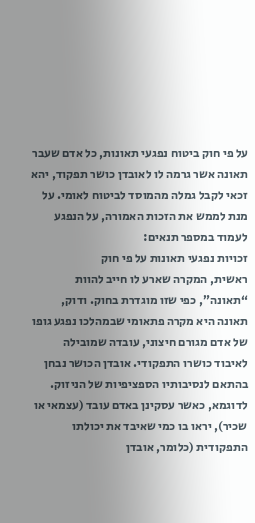על פי חוק ביטוח נפגעי תאונות, כל אדם שעבר תאונה אשר גרמה לו לאובדן כושר תפקוד, יהא זכאי לקבל גמלה מהמוסד לביטוח לאומי. על מנת לממש את הזכות האמורה, על הנפגע לעמוד במספר תנאים:
זכויות נפגעי תאונות על פי חוק
ראשית, המקרה שארע לו חייב להוות “תאונה”, כפי שזו מוגדרת בחוק. ודוק, תאונה היא מקרה פתאומי שבמהלכו נפגע גופו של אדם מגורם חיצוני, עובדה שמובילה לאיבוד כושרו התפקודי. אובדן הכושר נבחן בהתאם לנסיבותיו הספציפיות של הניזוק. לדוגמא, כאשר עסקינן באדם עובד (עצמאי או שכיר), יראו בו כמי שאיבד את יכולתו התפקודית (כלומר, אובדן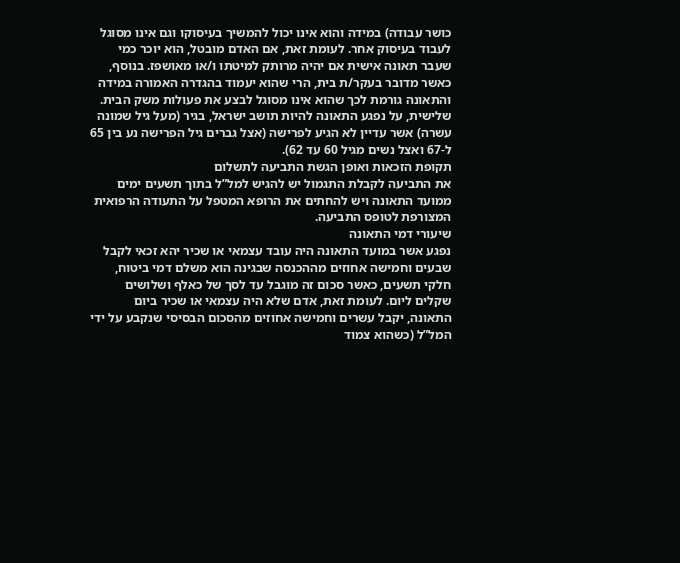כושר עבודה) במידה והוא אינו יכול להמשיך בעיסוקו וגם אינו מסוגל לעבוד בעיסוק אחר. לעומת זאת, אם האדם מובטל, הוא יוכר כמי שעבר תאונה אישית אם יהיה מרותק למיטתו ו/או מאושפז. בנוסף, כאשר מדובר בעקר/ת בית, הרי שהוא יעמוד בהגדרה האמורה במידה והתאונה גורמת לכך שהוא אינו מסוגל לבצע את פעולות משק הבית.
שלישית, על נפגע התאונה להיות תושב ישראל, בגיר (מעל גיל שמונה עשרה) אשר עדיין לא הגיע לפרישה (אצל גברים גיל הפרישה נע בין 65 ל-67 ואצל נשים מגיל 60 עד 62).
תקופת הזכאות ואופן הגשת התביעה לתשלום
את התביעה לקבלת התגמול יש להגיש למל”ל בתוך תשעים ימים ממועד התאונה ויש להחתים את הרופא המטפל על התעודה הרפואית המצורפת לטופס התביעה.
שיעורי דמי התאונה
נפגע אשר במועד התאונה היה עובד עצמאי או שכיר יהא זכאי לקבל שבעים וחמישה אחוזים מההכנסה שבגינה הוא משלם דמי ביטוח, חלקי תשעים, כאשר סכום זה מוגבל עד לסך של כאלף ושלושים שקלים ליום. לעומת זאת, אדם שלא היה עצמאי או שכיר ביום התאונה, יקבל עשרים וחמישה אחוזים מהסכום הבסיסי שנקבע על ידי המל”ל (כשהוא צמוד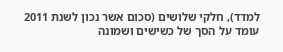למדד), חלקי שלושים (סכום אשר נכון לשנת 2011 עומד על הסך של כשישים ושמונה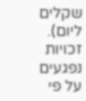שקלים ליום).
זכויות נפגעים על פי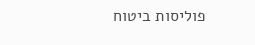פוליסות ביטוח